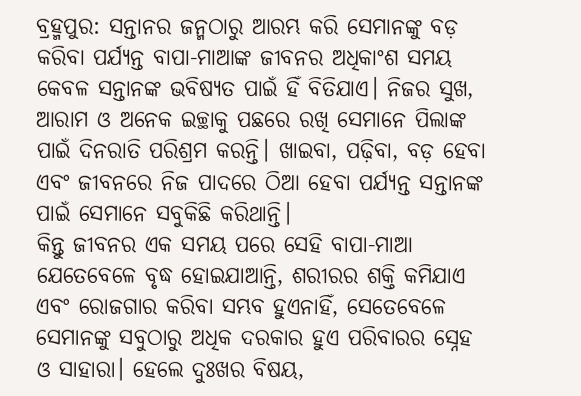ବ୍ରହ୍ମପୁର: ସନ୍ତାନର ଜନ୍ମଠାରୁ ଆରମ୍ଭ କରି ସେମାନଙ୍କୁ ବଡ଼ କରିବା ପର୍ଯ୍ୟନ୍ତ ବାପା-ମାଆଙ୍କ ଜୀବନର ଅଧିକାଂଶ ସମୟ କେବଳ ସନ୍ତାନଙ୍କ ଭବିଷ୍ୟତ ପାଇଁ ହିଁ ବିତିଯାଏ। ନିଜର ସୁଖ, ଆରାମ ଓ ଅନେକ ଇଚ୍ଛାକୁ ପଛରେ ରଖି ସେମାନେ ପିଲାଙ୍କ ପାଇଁ ଦିନରାତି ପରିଶ୍ରମ କରନ୍ତି। ଖାଇବା, ପଢ଼ିବା, ବଡ଼ ହେବା ଏବଂ ଜୀବନରେ ନିଜ ପାଦରେ ଠିଆ ହେବା ପର୍ଯ୍ୟନ୍ତ ସନ୍ତାନଙ୍କ ପାଇଁ ସେମାନେ ସବୁକିଛି କରିଥାନ୍ତି।
କିନ୍ତୁ ଜୀବନର ଏକ ସମୟ ପରେ ସେହି ବାପା-ମାଆ ଯେତେବେଳେ ବୃଦ୍ଧ ହୋଇଯାଆନ୍ତି, ଶରୀରର ଶକ୍ତି କମିଯାଏ ଏବଂ ରୋଜଗାର କରିବା ସମ୍ଭବ ହୁଏନାହିଁ, ସେତେବେଳେ ସେମାନଙ୍କୁ ସବୁଠାରୁ ଅଧିକ ଦରକାର ହୁଏ ପରିବାରର ସ୍ନେହ ଓ ସାହାରା। ହେଲେ ଦୁଃଖର ବିଷୟ,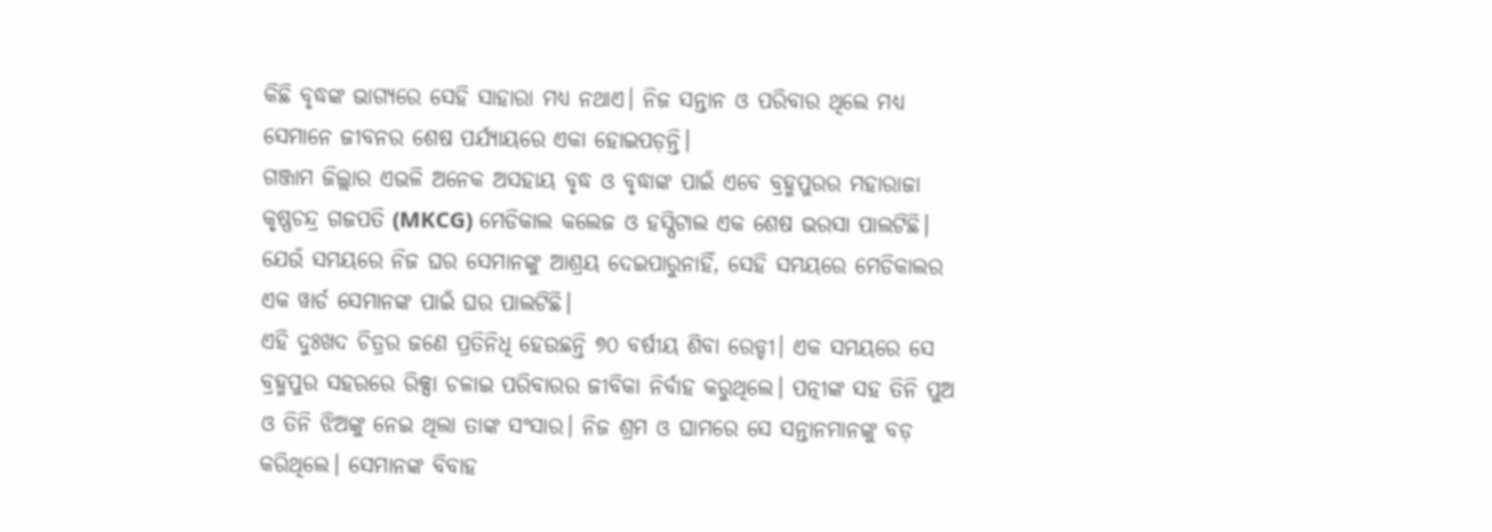କିଛି ବୃଦ୍ଧଙ୍କ ଭାଗ୍ୟରେ ସେହି ସାହାରା ମଧ୍ୟ ନଥାଏ। ନିଜ ସନ୍ତାନ ଓ ପରିବାର ଥିଲେ ମଧ୍ୟ ସେମାନେ ଜୀବନର ଶେଷ ପର୍ଯ୍ୟାୟରେ ଏକା ହୋଇପଡ଼ନ୍ତି।
ଗଞ୍ଜାମ ଜିଲ୍ଲାର ଏଭଳି ଅନେକ ଅସହାୟ ବୃଦ୍ଧ ଓ ବୃଦ୍ଧାଙ୍କ ପାଇଁ ଏବେ ବ୍ରହ୍ମପୁରର ମହାରାଜା କୃଷ୍ଣଚନ୍ଦ୍ର ଗଜପତି (MKCG) ମେଡିକାଲ କଲେଜ ଓ ହସ୍ପିଟାଲ ଏକ ଶେଷ ଭରସା ପାଲଟିଛି। ଯେଉଁ ସମୟରେ ନିଜ ଘର ସେମାନଙ୍କୁ ଆଶ୍ରୟ ଦେଇପାରୁନାହିଁ, ସେହି ସମୟରେ ମେଡିକାଲର ଏକ ୱାର୍ଡ ସେମାନଙ୍କ ପାଇଁ ଘର ପାଲଟିଛି।
ଏହି ଦୁଃଖଦ ଚିତ୍ରର ଜଣେ ପ୍ରତିନିଧି ହେଉଛନ୍ତି ୭୦ ବର୍ଷୀୟ ଶିବା ରେଡ୍ଡୀ। ଏକ ସମୟରେ ସେ ବ୍ରହ୍ମପୁର ସହରରେ ରିକ୍ସା ଚଳାଇ ପରିବାରର ଜୀବିକା ନିର୍ବାହ କରୁଥିଲେ। ପତ୍ନୀଙ୍କ ସହ ତିନି ପୁଅ ଓ ତିନି ଝିଅଙ୍କୁ ନେଇ ଥିଲା ତାଙ୍କ ସଂସାର। ନିଜ ଶ୍ରମ ଓ ଘାମରେ ସେ ସନ୍ତାନମାନଙ୍କୁ ବଡ଼ କରିଥିଲେ। ସେମାନଙ୍କ ବିବାହ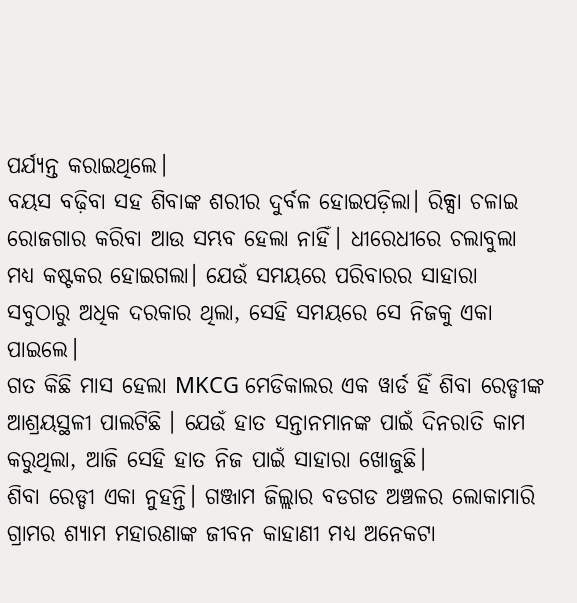ପର୍ଯ୍ୟନ୍ତ କରାଇଥିଲେ।
ବୟସ ବଢ଼ିବା ସହ ଶିବାଙ୍କ ଶରୀର ଦୁର୍ବଳ ହୋଇପଡ଼ିଲା। ରିକ୍ସା ଚଳାଇ ରୋଜଗାର କରିବା ଆଉ ସମ୍ଭବ ହେଲା ନାହିଁ। ଧୀରେଧୀରେ ଚଲାବୁଲା ମଧ୍ୟ କଷ୍ଟକର ହୋଇଗଲା। ଯେଉଁ ସମୟରେ ପରିବାରର ସାହାରା ସବୁଠାରୁ ଅଧିକ ଦରକାର ଥିଲା, ସେହି ସମୟରେ ସେ ନିଜକୁ ଏକା ପାଇଲେ।
ଗତ କିଛି ମାସ ହେଲା MKCG ମେଡିକାଲର ଏକ ୱାର୍ଡ ହିଁ ଶିବା ରେଡ୍ଡୀଙ୍କ ଆଶ୍ରୟସ୍ଥଳୀ ପାଲଟିଛି । ଯେଉଁ ହାତ ସନ୍ତାନମାନଙ୍କ ପାଇଁ ଦିନରାତି କାମ କରୁଥିଲା, ଆଜି ସେହି ହାତ ନିଜ ପାଇଁ ସାହାରା ଖୋଜୁଛି।
ଶିବା ରେଡ୍ଡୀ ଏକା ନୁହନ୍ତି। ଗଞ୍ଜାମ ଜିଲ୍ଲାର ବଡଗଡ ଅଞ୍ଚଳର ଲୋକାମାରି ଗ୍ରାମର ଶ୍ୟାମ ମହାରଣାଙ୍କ ଜୀବନ କାହାଣୀ ମଧ୍ୟ ଅନେକଟା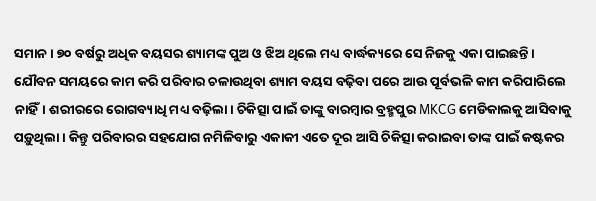ସମାନ। ୭୦ ବର୍ଷରୁ ଅଧିକ ବୟସର ଶ୍ୟାମଙ୍କ ପୁଅ ଓ ଝିଅ ଥିଲେ ମଧ୍ୟ ବାର୍ଦ୍ଧକ୍ୟରେ ସେ ନିଜକୁ ଏକା ପାଇଛନ୍ତି।
ଯୌବନ ସମୟରେ କାମ କରି ପରିବାର ଚଳାଉଥିବା ଶ୍ୟାମ ବୟସ ବଢ଼ିବା ପରେ ଆଉ ପୂର୍ବଭଳି କାମ କରିପାରିଲେ ନାହିଁ। ଶରୀରରେ ରୋଗବ୍ୟାଧି ମଧ୍ୟ ବଢ଼ିଲା। ଚିକିତ୍ସା ପାଇଁ ତାଙ୍କୁ ବାରମ୍ବାର ବ୍ରହ୍ମପୁର MKCG ମେଡିକାଲକୁ ଆସିବାକୁ ପଡ଼ୁଥିଲା। କିନ୍ତୁ ପରିବାରର ସହଯୋଗ ନମିଳିବାରୁ ଏକାକୀ ଏତେ ଦୂର ଆସି ଚିକିତ୍ସା କରାଇବା ତାଙ୍କ ପାଇଁ କଷ୍ଟକର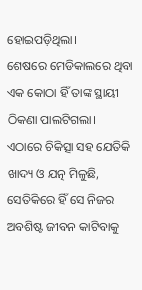ହୋଇପଡ଼ିଥିଲା।
ଶେଷରେ ମେଡିକାଲରେ ଥିବା ଏକ କୋଠା ହିଁ ତାଙ୍କ ସ୍ଥାୟୀ ଠିକଣା ପାଲଟିଗଲା। ଏଠାରେ ଚିକିତ୍ସା ସହ ଯେତିକି ଖାଦ୍ୟ ଓ ଯତ୍ନ ମିଳୁଛି, ସେତିକିରେ ହିଁ ସେ ନିଜର ଅବଶିଷ୍ଟ ଜୀବନ କାଟିବାକୁ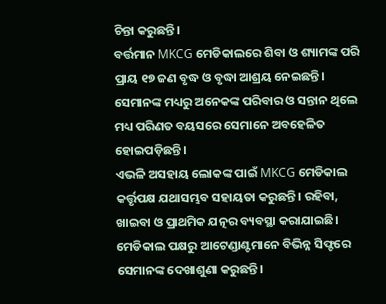ଚିନ୍ତା କରୁଛନ୍ତି।
ବର୍ତ୍ତମାନ MKCG ମେଡିକାଲରେ ଶିବା ଓ ଶ୍ୟାମଙ୍କ ପରି ପ୍ରାୟ ୧୭ ଜଣ ବୃଦ୍ଧ ଓ ବୃଦ୍ଧା ଆଶ୍ରୟ ନେଇଛନ୍ତି। ସେମାନଙ୍କ ମଧ୍ୟରୁ ଅନେକଙ୍କ ପରିବାର ଓ ସନ୍ତାନ ଥିଲେ ମଧ୍ୟ ପରିଣତ ବୟସରେ ସେମାନେ ଅବହେଳିତ ହୋଇପଡ଼ିଛନ୍ତି।
ଏଭଳି ଅସହାୟ ଲୋକଙ୍କ ପାଇଁ MKCG ମେଡିକାଲ କର୍ତ୍ତୃପକ୍ଷ ଯଥାସମ୍ଭବ ସହାୟତା କରୁଛନ୍ତି। ରହିବା, ଖାଇବା ଓ ପ୍ରାଥମିକ ଯତ୍ନର ବ୍ୟବସ୍ଥା କରାଯାଇଛି। ମେଡିକାଲ ପକ୍ଷରୁ ଆଟେଣ୍ଡାଣ୍ଟମାନେ ବିଭିନ୍ନ ସିଫ୍ଟରେ ସେମାନଙ୍କ ଦେଖାଶୁଣା କରୁଛନ୍ତି।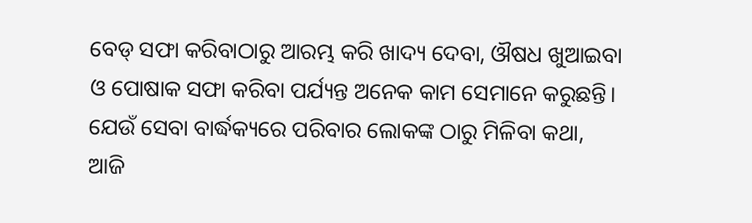ବେଡ୍ ସଫା କରିବାଠାରୁ ଆରମ୍ଭ କରି ଖାଦ୍ୟ ଦେବା, ଔଷଧ ଖୁଆଇବା ଓ ପୋଷାକ ସଫା କରିବା ପର୍ଯ୍ୟନ୍ତ ଅନେକ କାମ ସେମାନେ କରୁଛନ୍ତି। ଯେଉଁ ସେବା ବାର୍ଦ୍ଧକ୍ୟରେ ପରିବାର ଲୋକଙ୍କ ଠାରୁ ମିଳିବା କଥା, ଆଜି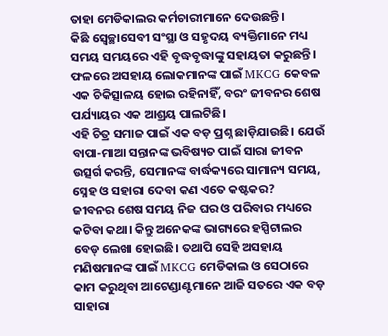ତାହା ମେଡିକାଲର କର୍ମଚାରୀମାନେ ଦେଉଛନ୍ତି।
କିଛି ସ୍ୱେଚ୍ଛାସେବୀ ସଂସ୍ଥା ଓ ସହୃଦୟ ବ୍ୟକ୍ତିମାନେ ମଧ୍ୟ ସମୟ ସମୟରେ ଏହି ବୃଦ୍ଧବୃଦ୍ଧାଙ୍କୁ ସହାୟତା କରୁଛନ୍ତି। ଫଳରେ ଅସହାୟ ଲୋକମାନଙ୍କ ପାଇଁ MKCG କେବଳ ଏକ ଚିକିତ୍ସାଳୟ ହୋଇ ରହିନାହିଁ, ବରଂ ଜୀବନର ଶେଷ ପର୍ଯ୍ୟାୟର ଏକ ଆଶ୍ରୟ ପାଲଟିଛି।
ଏହି ଚିତ୍ର ସମାଜ ପାଇଁ ଏକ ବଡ଼ ପ୍ରଶ୍ନ ଛାଡ଼ିଯାଉଛି। ଯେଉଁ ବାପା-ମାଆ ସନ୍ତାନଙ୍କ ଭବିଷ୍ୟତ ପାଇଁ ସାରା ଜୀବନ ଉତ୍ସର୍ଗ କରନ୍ତି, ସେମାନଙ୍କ ବାର୍ଦ୍ଧକ୍ୟରେ ସାମାନ୍ୟ ସମୟ, ସ୍ନେହ ଓ ସହାରା ଦେବା କଣ ଏତେ କଷ୍ଟକର?
ଜୀବନର ଶେଷ ସମୟ ନିଜ ଘର ଓ ପରିବାର ମଧ୍ୟରେ କଟିବା କଥା। କିନ୍ତୁ ଅନେକଙ୍କ ଭାଗ୍ୟରେ ହସ୍ପିଟାଲର ବେଡ୍ ଲେଖା ହୋଇଛି। ତଥାପି ସେହି ଅସହାୟ ମଣିଷମାନଙ୍କ ପାଇଁ MKCG ମେଡିକାଲ ଓ ସେଠାରେ କାମ କରୁଥିବା ଆଟେଣ୍ଡାଣ୍ଟମାନେ ଆଜି ସତରେ ଏକ ବଡ଼ ସାହାରା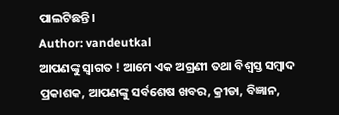ପାଲଟିଛନ୍ତି।
Author: vandeutkal
ଆପଣଙ୍କୁ ସ୍ଵାଗତ ! ଆମେ ଏକ ଅଗ୍ରଣୀ ତଥା ବିଶ୍ୱସ୍ତ ସମ୍ବାଦ ପ୍ରକାଶକ, ଆପଣଙ୍କୁ ସର୍ବଶେଷ ଖବର, କ୍ରୀଡା, ବିଜ୍ଞାନ,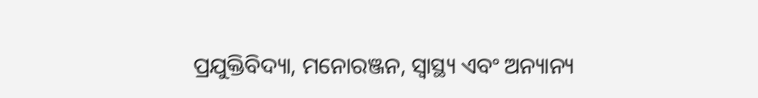ପ୍ରଯୁକ୍ତିବିଦ୍ୟା, ମନୋରଞ୍ଜନ, ସ୍ୱାସ୍ଥ୍ୟ ଏବଂ ଅନ୍ୟାନ୍ୟ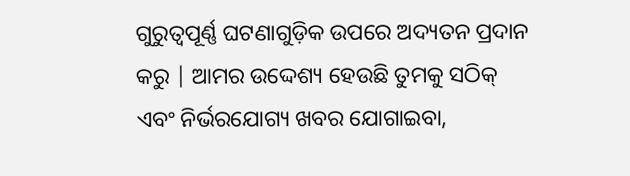ଗୁରୁତ୍ୱପୂର୍ଣ୍ଣ ଘଟଣାଗୁଡ଼ିକ ଉପରେ ଅଦ୍ୟତନ ପ୍ରଦାନ କରୁ | ଆମର ଉଦ୍ଦେଶ୍ୟ ହେଉଛି ତୁମକୁ ସଠିକ୍ ଏବଂ ନିର୍ଭରଯୋଗ୍ୟ ଖବର ଯୋଗାଇବା,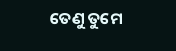ତେଣୁ ତୁମେ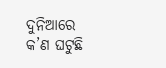ଦୁନିଆରେ କ’ଣ ଘଟୁଛି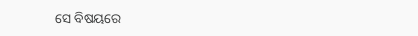ସେ ବିଷୟରେ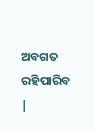ଅବଗତ ରହିପାରିବ |